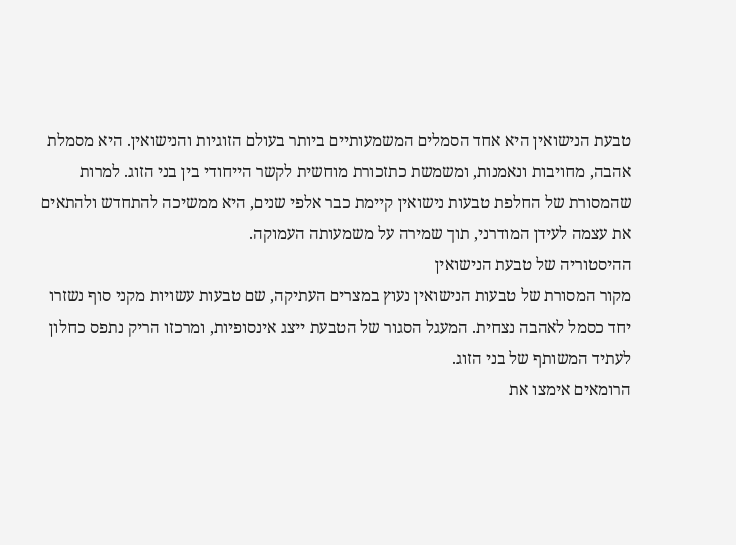טבעת הנישואין היא אחד הסמלים המשמעותיים ביותר בעולם הזוגיות והנישואין. היא מסמלת אהבה, מחויבות ונאמנות, ומשמשת כתזכורת מוחשית לקשר הייחודי בין בני הזוג. למרות שהמסורת של החלפת טבעות נישואין קיימת כבר אלפי שנים, היא ממשיכה להתחדש ולהתאים את עצמה לעידן המודרני, תוך שמירה על משמעותה העמוקה.
ההיסטוריה של טבעת הנישואין
מקור המסורת של טבעות הנישואין נעוץ במצרים העתיקה, שם טבעות עשויות מקני סוף נשזרו יחד כסמל לאהבה נצחית. המעגל הסגור של הטבעת ייצג אינסופיות, ומרכזו הריק נתפס כחלון לעתיד המשותף של בני הזוג.
הרומאים אימצו את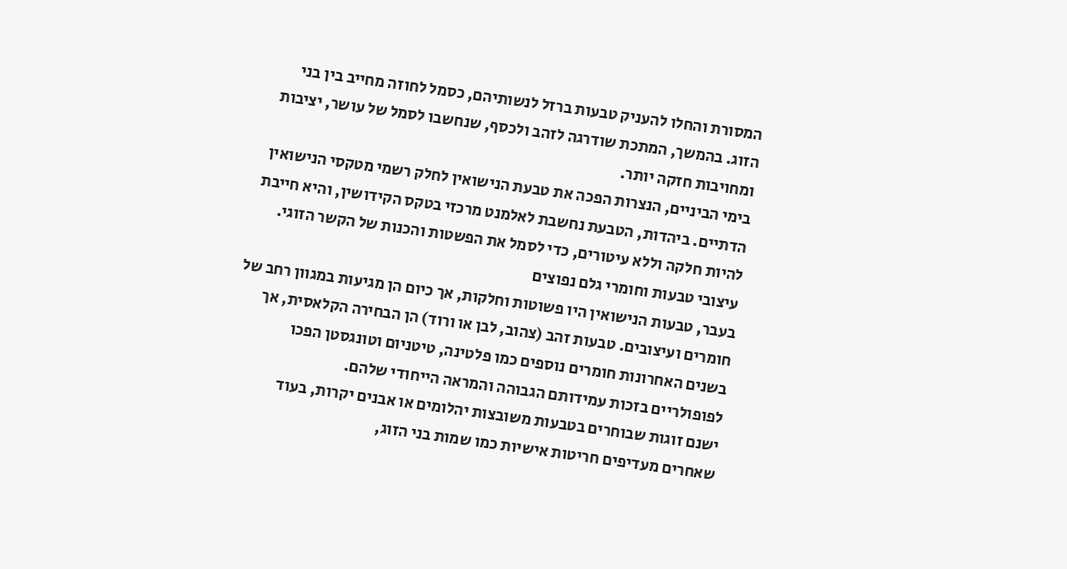המסורת והחלו להעניק טבעות ברזל לנשותיהם, כסמל לחוזה מחייב בין בני הזוג. בהמשך, המתכת שודרגה לזהב ולכסף, שנחשבו לסמל של עושר, יציבות ומחויבות חזקה יותר.
בימי הביניים, הנצרות הפכה את טבעת הנישואין לחלק רשמי מטקסי הנישואין הדתיים. ביהדות, הטבעת נחשבת לאלמנט מרכזי בטקס הקידושין, והיא חייבת להיות חלקה וללא עיטורים, כדי לסמל את הפשטות והכנות של הקשר הזוגי.
עיצובי טבעות וחומרי גלם נפוצים
בעבר, טבעות הנישואין היו פשוטות וחלקות, אך כיום הן מגיעות במגוון רחב של חומרים ועיצובים. טבעות זהב (צהוב, לבן או ורוד) הן הבחירה הקלאסית, אך בשנים האחרונות חומרים נוספים כמו פלטינה, טיטניום וטונגסטן הפכו לפופולריים בזכות עמידותם הגבוהה והמראה הייחודי שלהם.
ישנם זוגות שבוחרים בטבעות משובצות יהלומים או אבנים יקרות, בעוד שאחרים מעדיפים חריטות אישיות כמו שמות בני הזוג,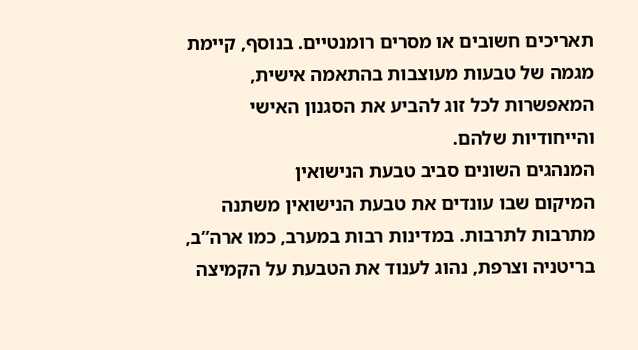תאריכים חשובים או מסרים רומנטיים. בנוסף, קיימת מגמה של טבעות מעוצבות בהתאמה אישית, המאפשרות לכל זוג להביע את הסגנון האישי והייחודיות שלהם.
המנהגים השונים סביב טבעת הנישואין
המיקום שבו עונדים את טבעת הנישואין משתנה מתרבות לתרבות. במדינות רבות במערב, כמו ארה”ב, בריטניה וצרפת, נהוג לענוד את הטבעת על הקמיצה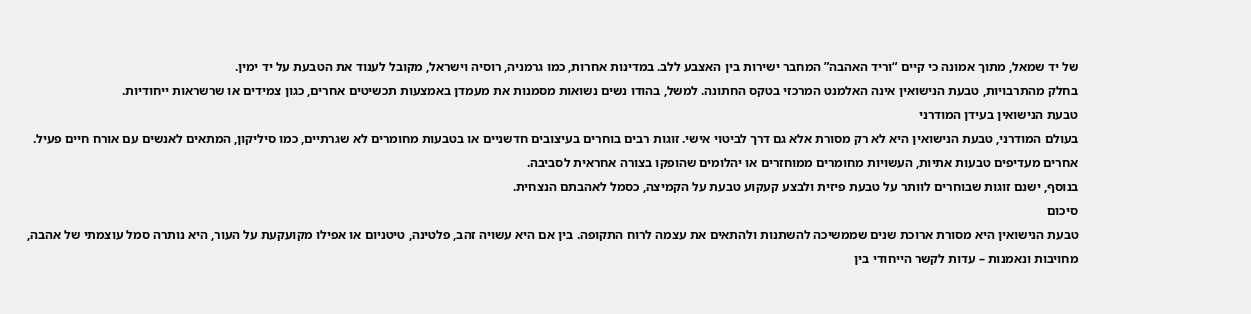של יד שמאל, מתוך אמונה כי קיים “וריד האהבה” המחבר ישירות בין האצבע ללב. במדינות אחרות, כמו גרמניה, רוסיה וישראל, מקובל לענוד את הטבעת על יד ימין.
בחלק מהתרבויות, טבעת הנישואין אינה האלמנט המרכזי בטקס החתונה. למשל, בהודו נשים נשואות מסמנות את מעמדן באמצעות תכשיטים אחרים, כגון צמידים או שרשראות ייחודיות.
טבעת הנישואין בעידן המודרני
בעולם המודרני, טבעת הנישואין היא לא רק מסורת אלא גם דרך לביטוי אישי. זוגות רבים בוחרים בעיצובים חדשניים או בטבעות מחומרים לא שגרתיים, כמו סיליקון, המתאים לאנשים עם אורח חיים פעיל. אחרים מעדיפים טבעות אתיות, העשויות מחומרים ממוחזרים או יהלומים שהופקו בצורה אחראית לסביבה.
בנוסף, ישנם זוגות שבוחרים לוותר על טבעת פיזית ולבצע קעקוע טבעת על הקמיצה, כסמל לאהבתם הנצחית.
סיכום
טבעת הנישואין היא מסורת ארוכת שנים שממשיכה להשתנות ולהתאים את עצמה לרוח התקופה. בין אם היא עשויה זהב, פלטינה, טיטניום או אפילו מקועקעת על העור, היא נותרה סמל עוצמתי של אהבה, מחויבות ונאמנות – עדות לקשר הייחודי בין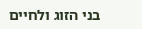בני הזוג ולחיים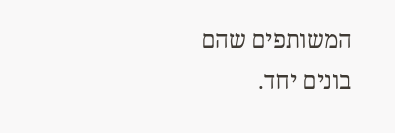המשותפים שהם בונים יחד.